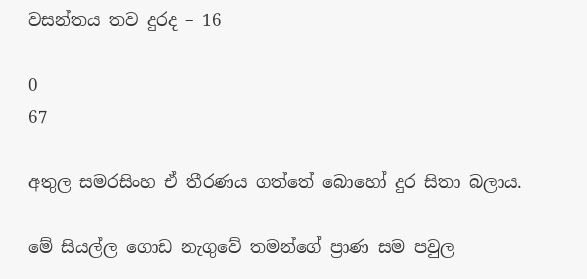වසන්තය තව දුරද – 16

0
67

අතුල සමරසිංහ ඒ තීරණය ගත්තේ බොහෝ දුර සිතා බලාය.

මේ සියල්ල ගොඩ නැගුවේ තමන්ගේ ප්‍රාණ සම පවුල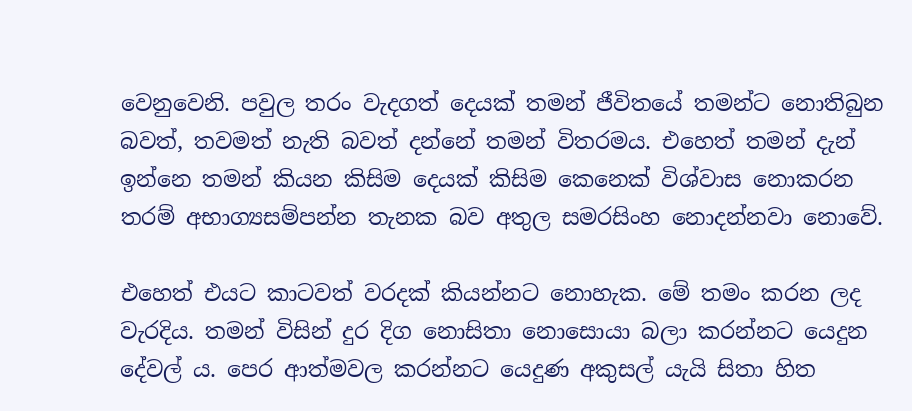වෙනුවෙනි. පවුල තරං වැදගත් දෙයක් තමන් ජීවිතයේ තමන්ට නොතිබුන බවත්, තවමත් නැති බවත් දන්නේ තමන් විතරමය. එහෙත් තමන් දැන් ඉන්නෙ තමන් කියන කිසිම දෙයක් කිසිම කෙනෙක් විශ්වාස නොකරන තරම් අභාග්‍යසම්පන්න තැනක බව අතුල සමරසිංහ නොදන්නවා නොවේ.

එහෙත් එයට කාටවත් වරදක් කියන්නට නොහැක. මේ තමං කරන ලද වැරදිය. තමන් විසින් දුර දිග නොසිතා නොසොයා බලා කරන්නට යෙදුන දේවල්‍ ය. පෙර ආත්මවල කරන්නට යෙදුණ අකුසල් යැයි සිතා හිත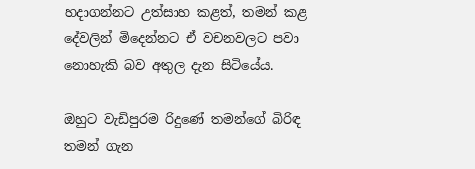හදාගන්නට උත්සාහ කළත්, තමන් කළ දේවලින් මිදෙන්නට ඒ වචනවලට පවා නොහැකි බව අතුල දැන සිටියේය.

ඔහුට වැඩිපුරම රිදුණේ තමන්ගේ බිරිඳ තමන් ගැන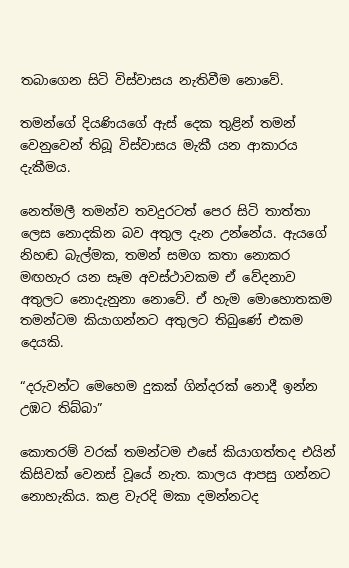තබාගෙන සිටි විස්වාසය නැතිවීම නොවේ.

තමන්ගේ දියණියගේ ඇස් දෙක තුළින් තමන් වෙනුවෙන් තිබූ විස්වාසය මැකී යන ආකාරය දැකීමය.

නෙත්මලී තමන්ව තවදුරටත් පෙර සිටි තාත්තා ලෙස නොදකින බව අතුල දැන උන්නේය. ඇයගේ නිහඬ බැල්මක, තමන් සමග කතා නොකර මඟහැර යන සෑම අවස්ථාවකම ඒ වේදනාව අතුලට නොදැනුනා නොවේ. ඒ හැම මොහොතකම තමන්ටම කියාගන්නට අතුලට තිබුණේ එකම දෙයකි.

“දරුවන්ට මෙහෙම දුකක් ගින්දරක් නොදී ඉන්න උඹට තිබ්බා”

කොතරම් වරක් තමන්ටම එසේ කියාගත්තද එයින් කිසිවක් වෙනස් වූයේ නැත. කාලය ආපසු ගන්නට නොහැකිය. කළ වැරදි මකා දමන්නටද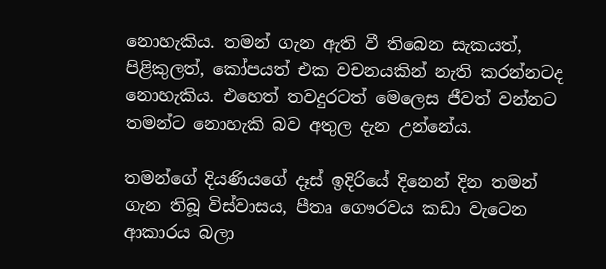නොහැකිය. තමන් ගැන ඇති වී තිබෙන සැකයත්, පිළිකුලත්, කෝපයත් එක වචනයකින් නැති කරන්නටද නොහැකිය. එහෙත් තවදුරටත් මෙලෙස ජීවත් වන්නට තමන්ට නොහැකි බව අතුල දැන උන්නේය.

තමන්ගේ දියණියගේ දෑස් ඉදිරියේ දිනෙන් දින තමන් ගැන තිබූ විස්වාසය, පීතෘ ගෞරවය කඩා වැටෙන ආකාරය බලා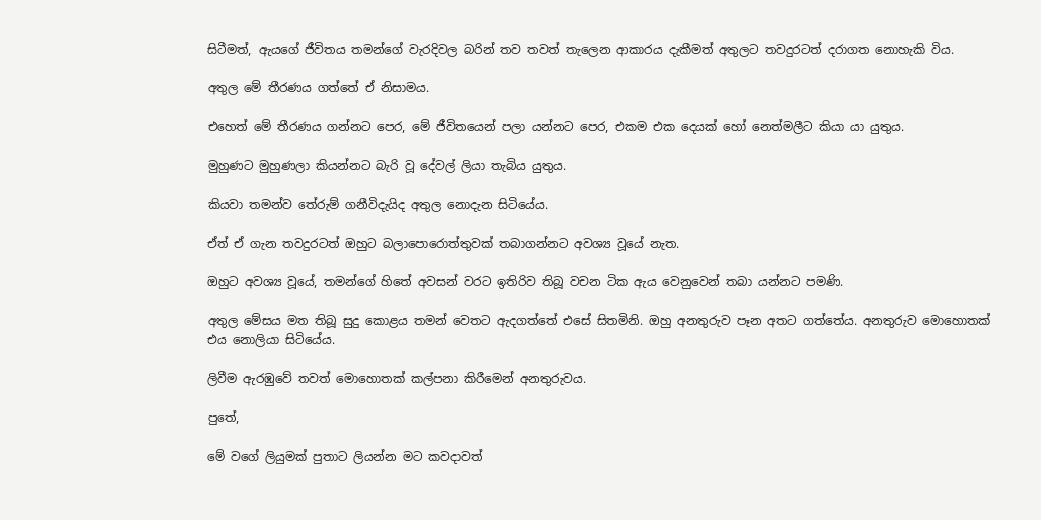සිටීමත්, ඇයගේ ජීවිතය තමන්ගේ වැරදිවල බරින් තව තවත් තැලෙන ආකාරය දැකීමත් අතුලට තවදුරටත් දරාගත නොහැකි විය.

අතුල මේ තීරණය ගත්තේ ඒ නිසාමය.

එහෙත් මේ තීරණය ගන්නට පෙර, මේ ජීවිතයෙන් පලා යන්නට පෙර, එකම එක දෙයක් හෝ නෙත්මලීට කියා යා යුතුය.

මුහුණට මුහුණලා කියන්නට බැරි වූ දේවල් ලියා තැබිය යුතුය.

කියවා තමන්ව තේරුම් ගනීවිදැයිද අතුල නොදැන සිටියේය.

ඒත් ඒ ගැන තවදුරටත් ඔහුට බලාපොරොත්තුවක් තබාගන්නට අවශ්‍ය වූයේ නැත.

ඔහුට අවශ්‍ය වූයේ, තමන්ගේ හිතේ අවසන් වරට ඉතිරිව තිබූ වචන ටික ඇය වෙනුවෙන් තබා යන්නට පමණි.

අතුල මේසය මත තිබූ සුදු කොළය තමන් වෙතට ඇදගත්තේ එසේ සිතමිනි. ඔහු අනතුරුව පෑන අතට ගත්තේය. අනතුරුව මොහොතක් එය නොලියා සිටියේය.

ලිවීම ඇරඹුවේ තවත් මොහොතක් කල්පනා කිරීමෙන් අනතුරුවය.

පුතේ,

මේ වගේ ලියුමක් පුතාට ලියන්න මට කවදාවත්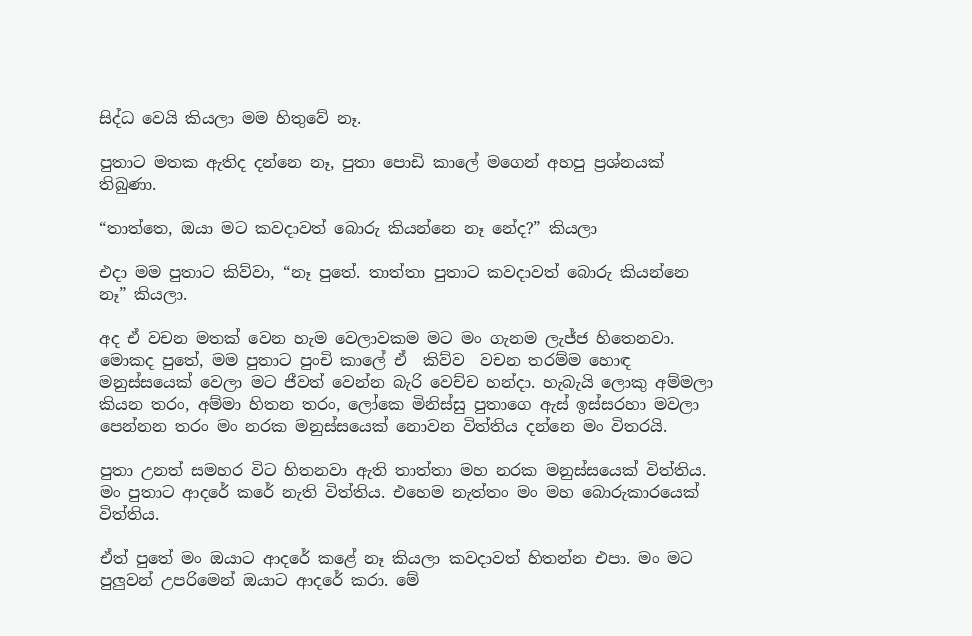සිද්ධ වෙයි කියලා මම හිතුවේ නෑ.

පුතාට මතක ඇතිද දන්නෙ නෑ, පුතා පොඩි කාලේ මගෙන් අහපු ප්‍රශ්නයක් තිබුණා.

“තාත්තෙ, ඔයා මට කවදාවත් බොරු කියන්නෙ නෑ නේද?” කියලා

එදා මම පුතාට කිව්වා, “නෑ පුතේ. තාත්තා පුතාට කවදාවත් බොරු කියන්නෙ නෑ” කියලා.

අද ඒ වචන මතක් වෙන හැම වෙලාවකම මට මං ගැනම ලැජ්ජ හිතෙනවා. මොකද පුතේ, මම පුතාට පුංචි කාලේ ඒ  කිව්ව  වචන තරම්ම හොඳ මනුස්සයෙක් වෙලා මට ජීවත් වෙන්න බැරි වෙච්ච හන්දා. හැබැයි ලොකු අම්මලා කියන තරං, අම්මා හිතන තරං, ලෝකෙ මිනිස්සු පුතාගෙ ඇස් ඉස්සරහා මවලා පෙන්නන තරං මං නරක මනුස්සයෙක් නොවන විත්තිය දන්නෙ මං විතරයි.

පුතා උනත් සමහර විට හිතනවා ඇති තාත්තා මහ නරක මනුස්සයෙක් විත්තිය. මං පුතාට ආදරේ කරේ නැති විත්තිය. එහෙම නැත්තං මං මහ බොරුකාරයෙක් විත්තිය.

ඒත් පුතේ මං ඔයාට ආදරේ කළේ නෑ කියලා කවදාවත් හිතන්න එපා. මං මට පුලුවන් උපරිමෙන් ඔයාට ආදරේ කරා. මේ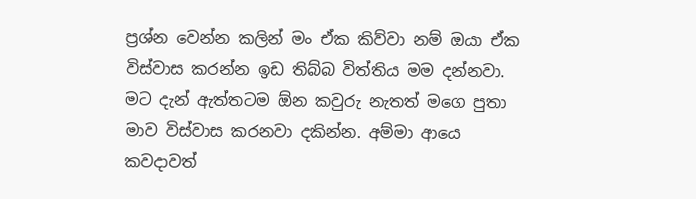ප්‍රශ්න වෙන්න කලින් මං ඒක කිව්වා නම් ඔයා ඒක විස්වාස කරන්න ඉඩ තිබ්බ විත්තිය මම දන්නවා. මට දැන් ඇත්තටම ඕන කවුරු නැතත් මගෙ පුතා මාව විස්වාස කරනවා දකින්න. අම්මා ආයෙ කවදාවත්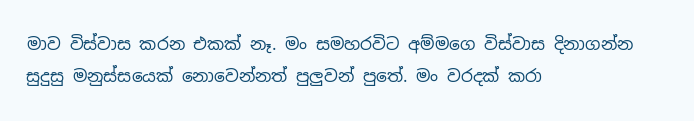මාව විස්වාස කරන එකක් නෑ. මං සමහරවිට අම්මගෙ විස්වාස දිනාගන්න සුදුසු මනුස්සයෙක් නොවෙන්නත් පුලුවන් පුතේ. මං වරදක් කරා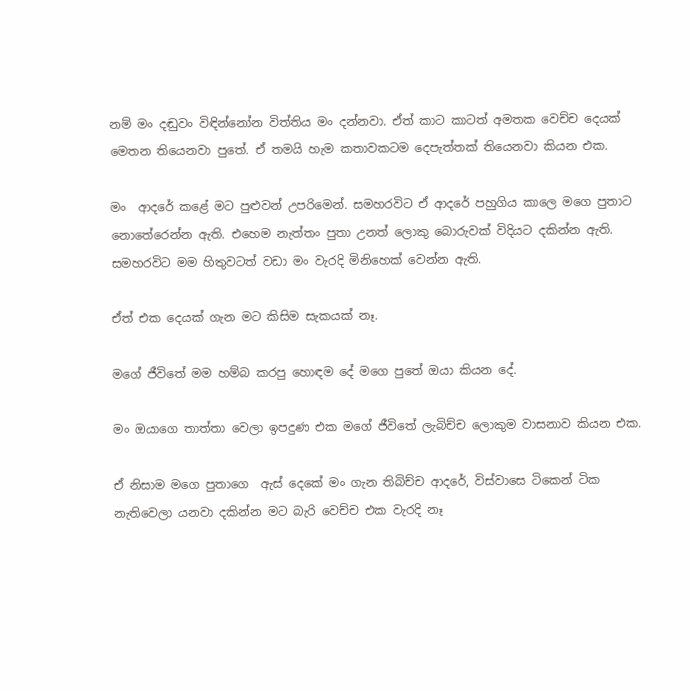නම් මං දඬුවං විඳින්නෝන විත්තිය මං දන්නවා. ඒත් කාට කාටත් අමතක වෙච්ච දෙයක් මෙතන තියෙනවා පුතේ. ඒ තමයි හැම කතාවකටම දෙපැත්තක් තියෙනවා කියන එක.

මං  ආදරේ කළේ මට පුළුවන් උපරිමෙන්. සමහරවිට ඒ ආදරේ පහුගිය කාලෙ මගෙ පුතාට නොතේරෙන්න ඇති. එහෙම නැත්තං පුතා උනත් ලොකු බොරුවක් විදියට දකින්න ඇති.  සමහරවිට මම හිතුවටත් වඩා මං වැරදි මිනිහෙක් වෙන්න ඇති.

ඒත් එක දෙයක් ගැන මට කිසිම සැකයක් නෑ.

මගේ ජීවිතේ මම හම්බ කරපු හොඳම දේ මගෙ පුතේ ඔයා කියන දේ.

මං ඔයාගෙ තාත්තා වෙලා ඉපදුණ එක මගේ ජීවිතේ ලැබිච්ච ලොකුම වාසනාව කියන එක.

ඒ නිසාම මගෙ පුතාගෙ  ඇස් දෙකේ මං ගැන තිබිච්ච ආදරේ, විස්වාසෙ ටිකෙන් ටික නැතිවෙලා යනවා දකින්න මට බැරි වෙච්ච එක වැරදි නෑ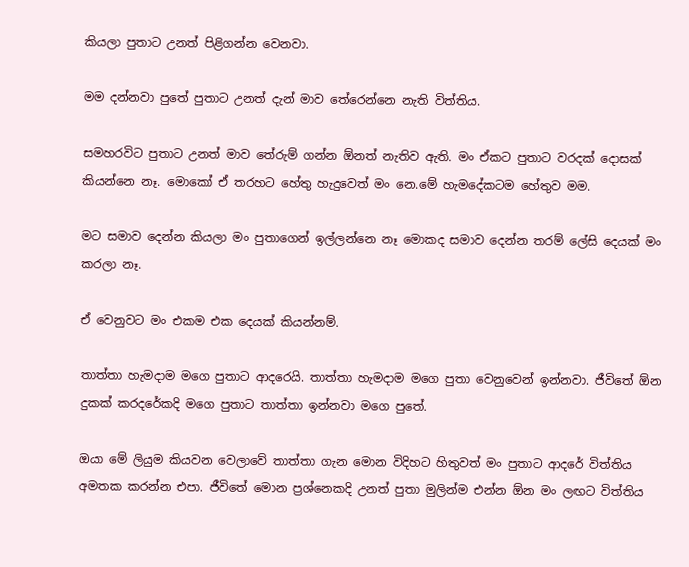කියලා පුතාට උනත් පිළිගන්න වෙනවා.

මම දන්නවා පුතේ පුතාට උනත් දැන් මාව තේරෙන්නෙ නැති විත්තිය.

සමහරවිට පුතාට උනත් මාව තේරුම් ගන්න ඕනත් නැතිව ඇති. මං ඒකට පුතාට වරදක් දොසක් කියන්නෙ නෑ. මොකෝ ඒ තරහට හේතු හැදුවෙත් මං නෙ.මේ හැමදේකටම හේතුව මම.

මට සමාව දෙන්න කියලා මං පුතාගෙන් ඉල්ලන්නෙ නෑ මොකද සමාව දෙන්න තරම් ලේසි දෙයක් මං කරලා නෑ.

ඒ වෙනුවට මං එකම එක දෙයක් කියන්නම්.

තාත්තා හැමදාම මගෙ පුතාට ආදරෙයි. තාත්තා හැමදාම මගෙ පුතා වෙනුවෙන් ඉන්නවා. ජීවිතේ ඕන දුකක් කරදරේකදි මගෙ පුතාට තාත්තා ඉන්නවා මගෙ පුතේ.

ඔයා මේ ලියුම කියවන වෙලාවේ තාත්තා ගැන මොන විදිහට හිතුවත් මං පුතාට ආදරේ විත්තිය අමතක කරන්න එපා. ජීවිතේ මොන ප්‍රශ්නෙකදි උනත් පුතා මුලින්ම එන්න ඕන මං ලඟට විත්තිය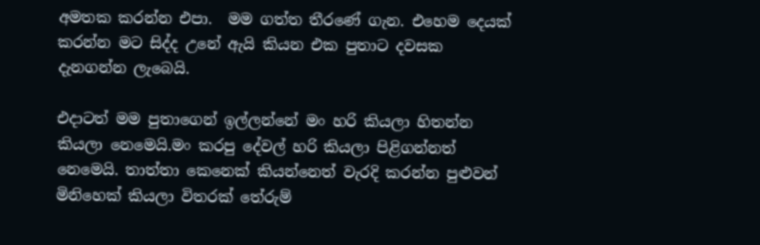අමතක කරන්න එපා.  මම ගත්ත තීරණේ ගැන. එහෙම දෙයක් කරන්න මට සිද්ද උනේ ඇයි කියන එක පුතාට දවසක දැනගන්න ලැබෙයි.

එදාටත් මම පුතාගෙන් ඉල්ලන්නේ මං හරි කියලා හිතන්න කියලා නෙමෙයි.මං කරපු දේවල් හරි කියලා පිළිගන්නත් නෙමෙයි. තාත්තා කෙනෙක් කියන්නෙත් වැරදි කරන්න පුළුවන් මිනිහෙක් කියලා විතරක් තේරුම්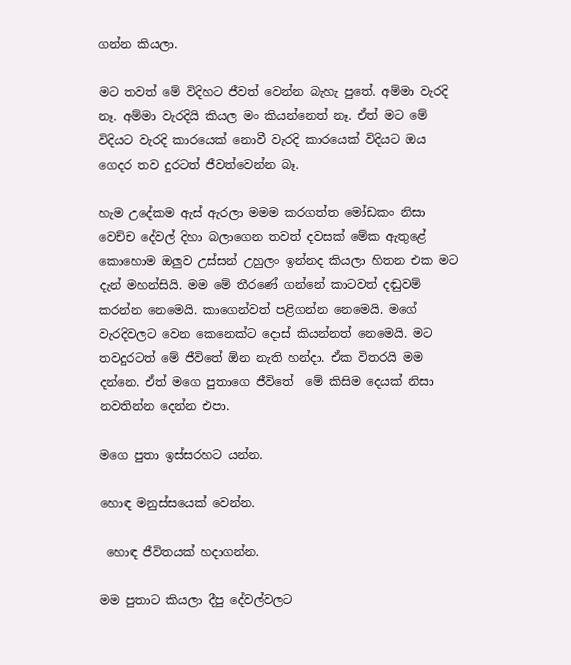ගන්න කියලා.

මට තවත් මේ විදිහට ජීවත් වෙන්න බැහැ පුතේ. අම්මා වැරදි නෑ. අම්මා වැරදියි කියල මං කියන්නෙත් නෑ. ඒත් මට මේ විදියට වැරදි කාරයෙක් නොවී වැරදි කාරයෙක් විදියට ඔය ගෙදර තව දුරටත් ජීවත්වෙන්න බෑ.

හැම උදේකම ඇස් ඇරලා මමම කරගත්ත මෝඩකං නිසා වෙච්ච දේවල් දිහා බලාගෙන තවත් දවසක් මේක ඇතුළේ කොහොම ඔලුව උස්සන් උහුලං ඉන්නද කියලා හිතන එක මට දැන් මහන්සියි. මම මේ තීරණේ ගන්නේ කාටවත් දඬුවම් කරන්න නෙමෙයි. කාගෙන්වත් පළිගන්න නෙමෙයි. මගේ වැරදිවලට වෙන කෙනෙක්ට දොස් කියන්නත් නෙමෙයි. මට තවදුරටත් මේ ජීවිතේ ඕන නැති හන්දා. ඒක විතරයි මම දන්නෙ. ඒත් මගෙ පුතාගෙ ජීවිතේ  මේ කිසිම දෙයක් නිසා නවතින්න දෙන්න එපා.

මගෙ පුතා ඉස්සරහට යන්න.

හොඳ මනුස්සයෙක් වෙන්න.

 හොඳ ජීවිතයක් හදාගන්න.

මම පුතාට කියලා දීපු දේවල්වලට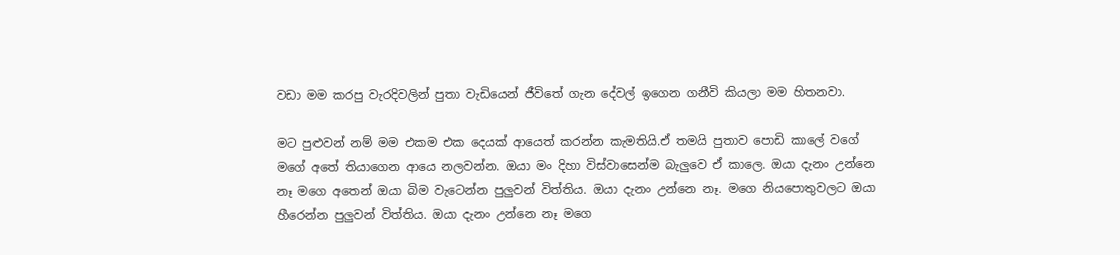වඩා මම කරපු වැරදිවලින් පුතා වැඩියෙන් ජීවිතේ ගැන දේවල් ඉගෙන ගනීවි කියලා මම හිතනවා.

මට පුළුවන් නම් මම එකම එක දෙයක් ආයෙත් කරන්න කැමතියි.ඒ තමයි පුතාව පොඩි කාලේ වගේ මගේ අතේ තියාගෙන ආයෙ නලවන්න. ඔයා මං දිහා විස්වාසෙන්ම බැලුවෙ ඒ කාලෙ. ඔයා දැනං උන්නෙ නෑ මගෙ අතෙන් ඔයා බිම වැටෙන්න පුලුවන් විත්තිය. ඔයා දැනං උන්නෙ නෑ. මගෙ නියපොතුවලට ඔයා හීරෙන්න පුලුවන් විත්තිය. ඔයා දැනං උන්නෙ නෑ මගෙ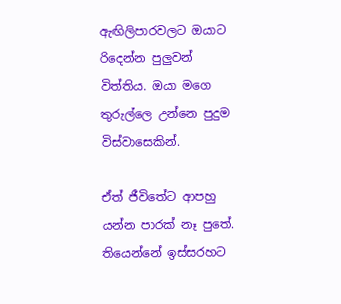ඇඟිලිපාරවලට ඔයාට රිදෙන්න පුලුවන් විත්තිය. ඔයා මගෙ තුරුල්ලෙ උන්නෙ පුදුම විස්වාසෙකින්.

ඒත් ජීවිතේට ආපහු යන්න පාරක් නෑ පුතේ. තියෙන්නේ ඉස්සරහට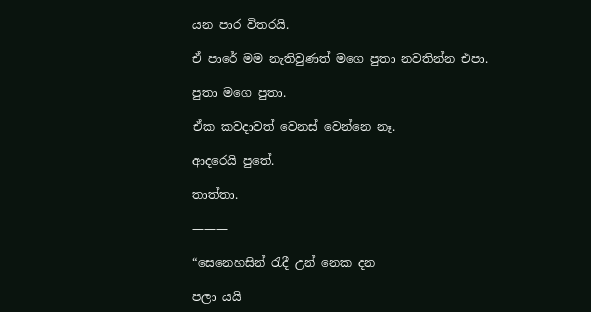යන පාර විතරයි.

ඒ පාරේ මම නැතිවුණත් මගෙ පුතා නවතින්න එපා.

පුතා මගෙ පුතා.

ඒක කවදාවත් වෙනස් වෙන්නෙ නෑ.

ආදරෙයි පුතේ.

තාත්තා.

———

“සෙනෙහසින් රැදී උන් නෙක දන

පලා යයි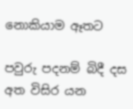නොකියාම ඈතට

පවුරු පදනම් බිදී දස අත විසිර යන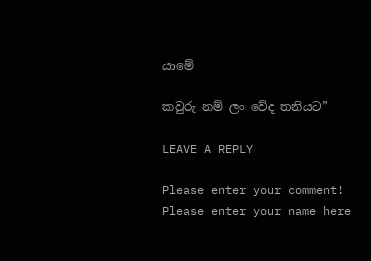යාමේ

කවුරු නම් ලං වේද තනියට”

LEAVE A REPLY

Please enter your comment!
Please enter your name here